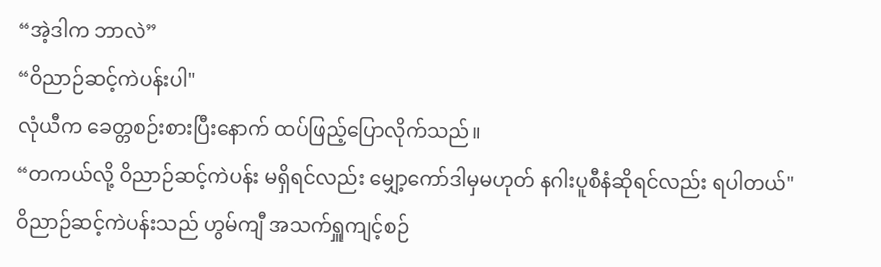“အဲ့ဒါက ဘာလဲ”
“ဝိညာဉ်ဆင့်ကဲပန်းပါ"
လုံယီက ခေတ္တစဉ်းစားပြီးနောက် ထပ်ဖြည့်ပြောလိုက်သည်။
“တကယ်လို့ ဝိညာဉ်ဆင့်ကဲပန်း မရှိရင်လည်း မျှော့ကော်ဒါမှမဟုတ် နဂါးပူစီနံဆိုရင်လည်း ရပါတယ်"
ဝိညာဉ်ဆင့်ကဲပန်းသည် ဟွမ်ကျီ အသက်ရှူကျင့်စဉ်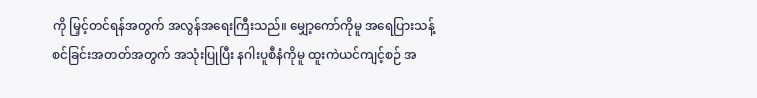ကို မြှင့်တင်ရန်အတွက် အလွန်အရေးကြီးသည်။ မျှော့ကော်ကိုမူ အရေပြားသန့်စင်ခြင်းအတတ်အတွက် အသုံးပြုပြီး နဂါးပူစီနံကိုမူ ထူးကဲယင်ကျင့်စဉ် အ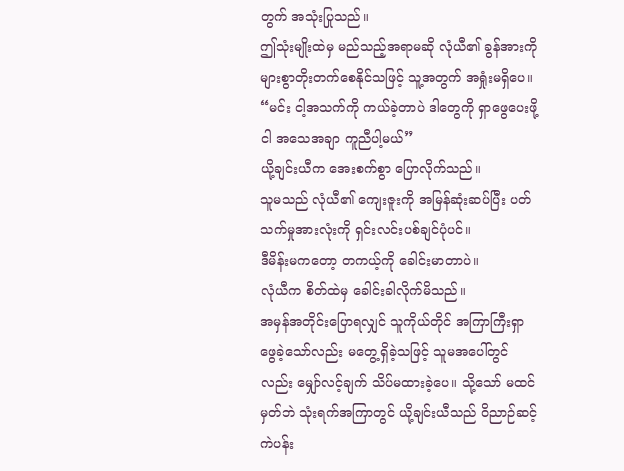တွက် အသုံးပြုသည်။
ဤသုံးမျိုးထဲမှ မည်သည့်အရာမဆို လုံယီ၏ ခွန်အားကို များစွာတိုးတက်စေနိုင်သဖြင့် သူ့အတွက် အရှုံးမရှိပေ။
“မင်း ငါ့အသက်ကို ကယ်ခဲ့တာပဲ ဒါတွေကို ရှာဖွေပေးဖို့ ငါ အသေအချာ ကူညီပါ့မယ်”
ယို့ချင်းယီက အေးစက်စွာ ပြောလိုက်သည်။
သူမသည် လုံယီ၏ ကျေးဇူးကို အမြန်ဆုံးဆပ်ပြီး ပတ်သက်မှုအားလုံးကို ရှင်းလင်းပစ်ချင်ပုံပင်။
ဒီမိန်းမကတော့ တကယ့်ကို ခေါင်းမာတာပဲ။
လုံယီက စိတ်ထဲမှ ခေါင်းခါလိုက်မိသည်။
အမှန်အတိုင်းပြောရလျှင် သူကိုယ်တိုင် အကြာကြီးရှာဖွေခဲ့သော်လည်း မတွေ့ရှိခဲ့သဖြင့် သူမအပေါ်တွင်လည်း မျှော်လင့်ချက် သိပ်မထားခဲ့ပေ။ သို့သော် မထင်မှတ်ဘဲ သုံးရက်အကြာတွင် ယို့ချင်းယီသည် ဝိညာဉ်ဆင့်ကဲပန်း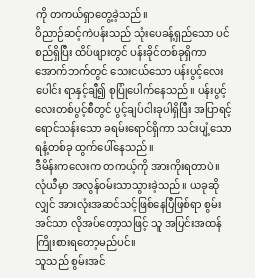ကို တကယ်ရှာတွေ့ခဲ့သည်။
ဝိညာဉ်ဆင့်ကဲပန်းသည် သုံးပေခန့်ရှည်သော ပင်စည်ရှိပြီး ထိပ်ဖျားတွင် ပန်းခိုင်တစ်ခုရှိကာ အောက်ဘက်တွင် သေးငယ်သော ပန်းပွင့်လေးပေါင်း ရာနှင့်ချီ၍ စုပြုံပေါက်နေသည်။ ပန်းပွင့်လေးတစ်ပွင့်စီတွင် ပွင့်ချပ်ငါးခုပါရှိပြီး အပြာရင့်ရောင်သန်းသော ခရမ်းရောင်ရှိကာ သင်းပျံ့သော ရနံ့တစ်ခု ထွက်ပေါ်နေသည်။
ဒီမိန်းကလေးက တကယ့်ကို အားကိုးရတာပဲ။
လုံယီမှာ အလွန်ဝမ်းသာသွားခဲ့သည်။ ယခုဆိုလျှင် အားလုံးအဆင်သင့်ဖြစ်နေပြီဖြစ်ရာ စွမ်းအင်သာ လိုအပ်တော့သဖြင့် သူ အပြင်းအထန် ကြိုးစားရတော့မည်ပင်။
သူသည် စွမ်းအင်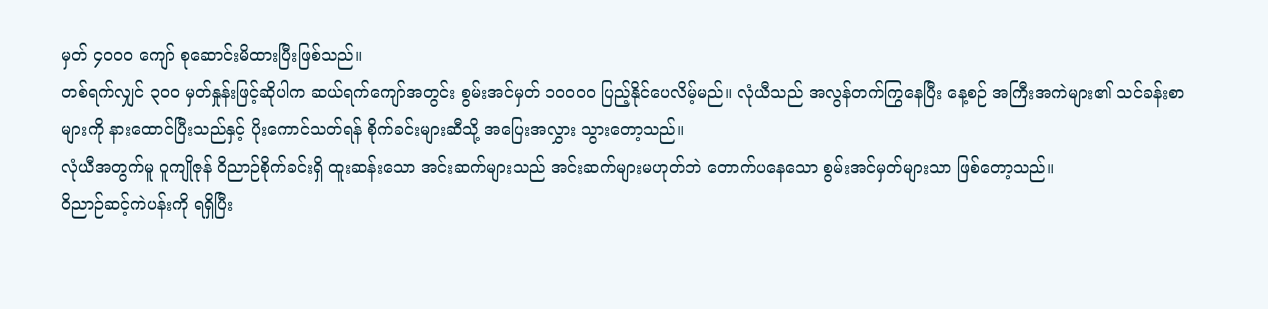မှတ် ၄၀၀၀ ကျော် စုဆောင်းမိထားပြီးဖြစ်သည်။
တစ်ရက်လျှင် ၃၀၀ မှတ်နှုန်းဖြင့်ဆိုပါက ဆယ်ရက်ကျော်အတွင်း စွမ်းအင်မှတ် ၁၀၀၀၀ ပြည့်နိုင်ပေလိမ့်မည်။ လုံယီသည် အလွန်တက်ကြွနေပြီး နေ့စဉ် အကြီးအကဲများ၏ သင်ခန်းစာများကို နားထောင်ပြီးသည်နှင့် ပိုးကောင်သတ်ရန် စိုက်ခင်းများဆီသို့ အပြေးအလွှား သွားတော့သည်။
လုံယီအတွက်မူ ဝူကျိုဇုန် ဝိညာဉ်စိုက်ခင်းရှိ ထူးဆန်းသော အင်းဆက်များသည် အင်းဆက်များမဟုတ်ဘဲ တောက်ပနေသော စွမ်းအင်မှတ်များသာ ဖြစ်တော့သည်။
ဝိညာဉ်ဆင့်ကဲပန်းကို ရရှိပြီး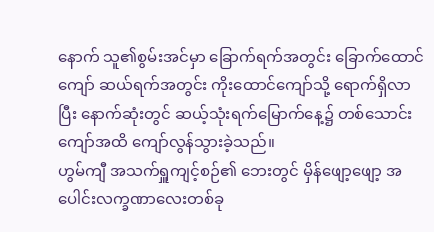နောက် သူ၏စွမ်းအင်မှာ ခြောက်ရက်အတွင်း ခြောက်ထောင်ကျော် ဆယ်ရက်အတွင်း ကိုးထောင်ကျော်သို့ ရောက်ရှိလာပြီး နောက်ဆုံးတွင် ဆယ့်သုံးရက်မြောက်နေ့၌ တစ်သောင်းကျော်အထိ ကျော်လွန်သွားခဲ့သည်။
ဟွမ်ကျီ အသက်ရှူကျင့်စဉ်၏ ဘေးတွင် မှိန်ဖျော့ဖျော့ အပေါင်းလက္ခဏာလေးတစ်ခု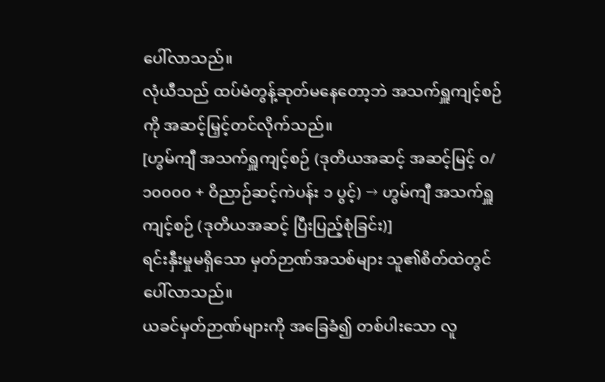ပေါ်လာသည်။
လုံယီသည် ထပ်မံတွန့်ဆုတ်မနေတော့ဘဲ အသက်ရှူကျင့်စဉ်ကို အဆင့်မြှင့်တင်လိုက်သည်။
[ဟွမ်ကျီ အသက်ရှူကျင့်စဉ် (ဒုတိယအဆင့် အဆင့်မြင့် ၀/၁၀၀၀၀ + ဝိညာဉ်ဆင့်ကဲပန်း ၁ ပွင့်) → ဟွမ်ကျီ အသက်ရှူကျင့်စဉ် (ဒုတိယအဆင့် ပြီးပြည့်စုံခြင်း)]
ရင်းနှီးမှုမရှိသော မှတ်ဉာဏ်အသစ်များ သူ၏စိတ်ထဲတွင် ပေါ်လာသည်။
ယခင်မှတ်ဉာဏ်များကို အခြေခံ၍ တစ်ပါးသော လူ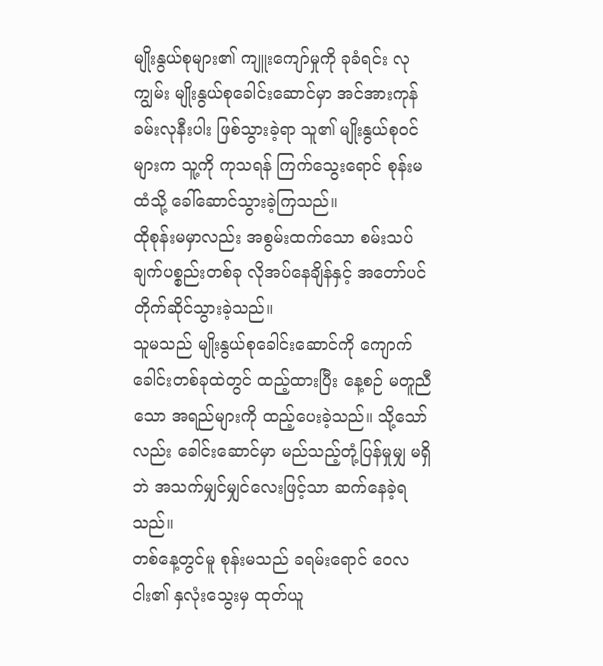မျိုးနွယ်စုများ၏ ကျူးကျော်မှုကို ခုခံရင်း လုကျွမ်း မျိုးနွယ်စုခေါင်းဆောင်မှာ အင်အားကုန်ခမ်းလုနီးပါး ဖြစ်သွားခဲ့ရာ သူ၏ မျိုးနွယ်စုဝင်များက သူ့ကို ကုသရန် ကြက်သွေးရောင် စုန်းမထံသို့ ခေါ်ဆောင်သွားခဲ့ကြသည်။
ထိုစုန်းမမှာလည်း အစွမ်းထက်သော စမ်းသပ်ချက်ပစ္စည်းတစ်ခု လိုအပ်နေချိန်နှင့် အတော်ပင် တိုက်ဆိုင်သွားခဲ့သည်။
သူမသည် မျိုးနွယ်စုခေါင်းဆောင်ကို ကျောက်ခေါင်းတစ်ခုထဲတွင် ထည့်ထားပြီး နေ့စဉ် မတူညီသော အရည်များကို ထည့်ပေးခဲ့သည်။ သို့သော်လည်း ခေါင်းဆောင်မှာ မည်သည့်တုံ့ပြန်မှုမျှ မရှိဘဲ အသက်မျှင်မျှင်လေးဖြင့်သာ ဆက်နေခဲ့ရသည်။
တစ်နေ့တွင်မူ စုန်းမသည် ခရမ်းရောင် ဝေလငါး၏ နှလုံးသွေးမှ ထုတ်ယူ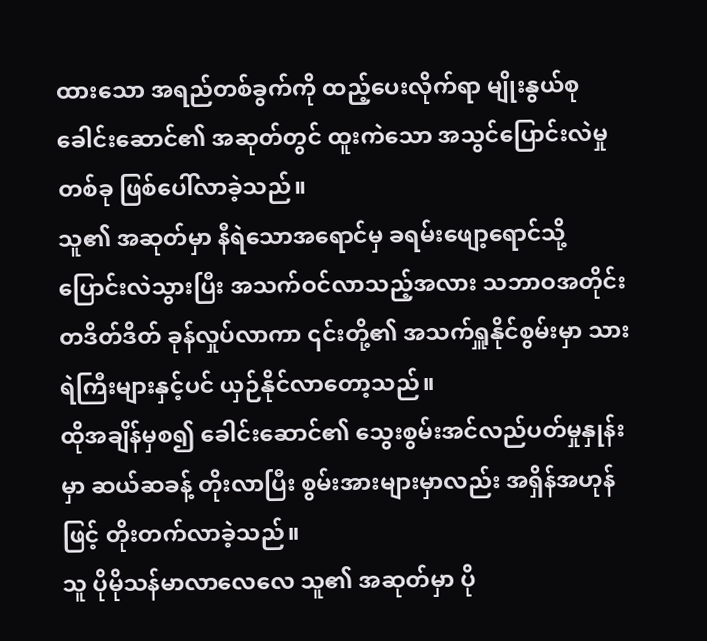ထားသော အရည်တစ်ခွက်ကို ထည့်ပေးလိုက်ရာ မျိုးနွယ်စုခေါင်းဆောင်၏ အဆုတ်တွင် ထူးကဲသော အသွင်ပြောင်းလဲမှုတစ်ခု ဖြစ်ပေါ်လာခဲ့သည်။
သူ၏ အဆုတ်မှာ နီရဲသောအရောင်မှ ခရမ်းဖျော့ရောင်သို့ ပြောင်းလဲသွားပြီး အသက်ဝင်လာသည့်အလား သဘာဝအတိုင်း တဒိတ်ဒိတ် ခုန်လှုပ်လာကာ ၎င်းတို့၏ အသက်ရှူနိုင်စွမ်းမှာ သားရဲကြီးများနှင့်ပင် ယှဉ်နိုင်လာတော့သည်။
ထိုအချိန်မှစ၍ ခေါင်းဆောင်၏ သွေးစွမ်းအင်လည်ပတ်မှုနှုန်းမှာ ဆယ်ဆခန့် တိုးလာပြီး စွမ်းအားများမှာလည်း အရှိန်အဟုန်ဖြင့် တိုးတက်လာခဲ့သည်။
သူ ပိုမိုသန်မာလာလေလေ သူ၏ အဆုတ်မှာ ပို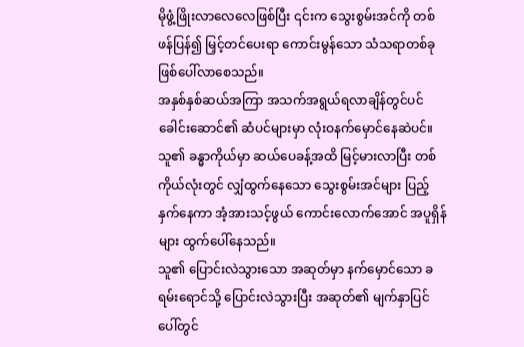မိုဖွံ့ဖြိုးလာလေလေဖြစ်ပြီး ၎င်းက သွေးစွမ်းအင်ကို တစ်ဖန်ပြန်၍ မြှင့်တင်ပေးရာ ကောင်းမွန်သော သံသရာတစ်ခု ဖြစ်ပေါ်လာစေသည်။
အနှစ်နှစ်ဆယ်အကြာ အသက်အရွယ်ရလာချိန်တွင်ပင် ခေါင်းဆောင်၏ ဆံပင်များမှာ လုံးဝနက်မှောင်နေဆဲပင်။
သူ၏ ခန္ဓာကိုယ်မှာ ဆယ်ပေခန့်အထိ မြင့်မားလာပြီး တစ်ကိုယ်လုံးတွင် လျှံထွက်နေသော သွေးစွမ်းအင်များ ပြည့်နှက်နေကာ အံ့အားသင့်ဖွယ် ကောင်းလောက်အောင် အပူရှိန်များ ထွက်ပေါ်နေသည်။
သူ၏ ပြောင်းလဲသွားသော အဆုတ်မှာ နက်မှောင်သော ခရမ်းရောင်သို့ ပြောင်းလဲသွားပြီး အဆုတ်၏ မျက်နှာပြင်ပေါ်တွင်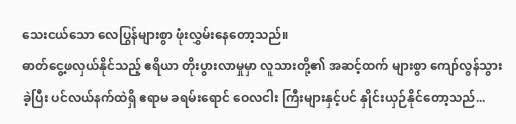သေးငယ်သော လေပြွန်များစွာ ဖုံးလွှမ်းနေတော့သည်။
ဓာတ်ငွေ့ဖလှယ်နိုင်သည့် ဧရိယာ တိုးပွားလာမှုမှာ လူသားတို့၏ အဆင့်ထက် များစွာ ကျော်လွန်သွားခဲ့ပြီး ပင်လယ်နက်ထဲရှိ ဧရာမ ခရမ်းရောင် ဝေလငါး ကြီးများနှင့်ပင် နှိုင်းယှဉ်နိုင်တော့သည်...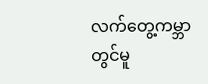လက်တွေ့ကမ္ဘာတွင်မူ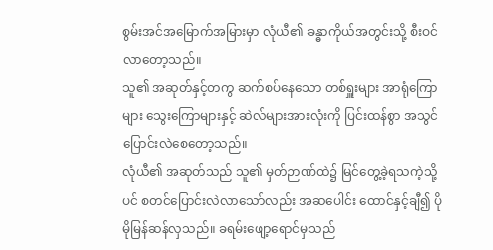စွမ်းအင်အမြောက်အမြားမှာ လုံယီ၏ ခန္ဓာကိုယ်အတွင်းသို့ စီးဝင်လာတော့သည်။
သူ၏ အဆုတ်နှင့်တကွ ဆက်စပ်နေသော တစ်ရှူးများ အာရုံကြောများ သွေးကြောများနှင့် ဆဲလ်များအားလုံးကို ပြင်းထန်စွာ အသွင်ပြောင်းလဲစေတော့သည်။
လုံယီ၏ အဆုတ်သည် သူ၏ မှတ်ဉာဏ်ထဲ၌ မြင်တွေ့ခဲ့ရသကဲ့သို့ပင် စတင်ပြောင်းလဲလာသော်လည်း အဆပေါင်း ထောင်နှင့်ချီ၍ ပိုမိုမြန်ဆန်လှသည်။ ခရမ်းဖျော့ရောင်မှသည်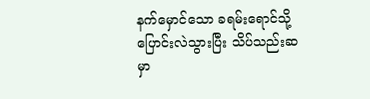နက်မှောင်သော ခရမ်းရောင်သို့ ပြောင်းလဲသွားပြီး သိပ်သည်းဆမှာ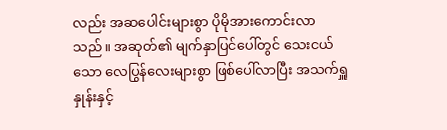လည်း အဆပေါင်းများစွာ ပိုမိုအားကောင်းလာသည်။ အဆုတ်၏ မျက်နှာပြင်ပေါ်တွင် သေးငယ်သော လေပြွန်လေးများစွာ ဖြစ်ပေါ်လာပြီး အသက်ရှူနှုန်းနှင့်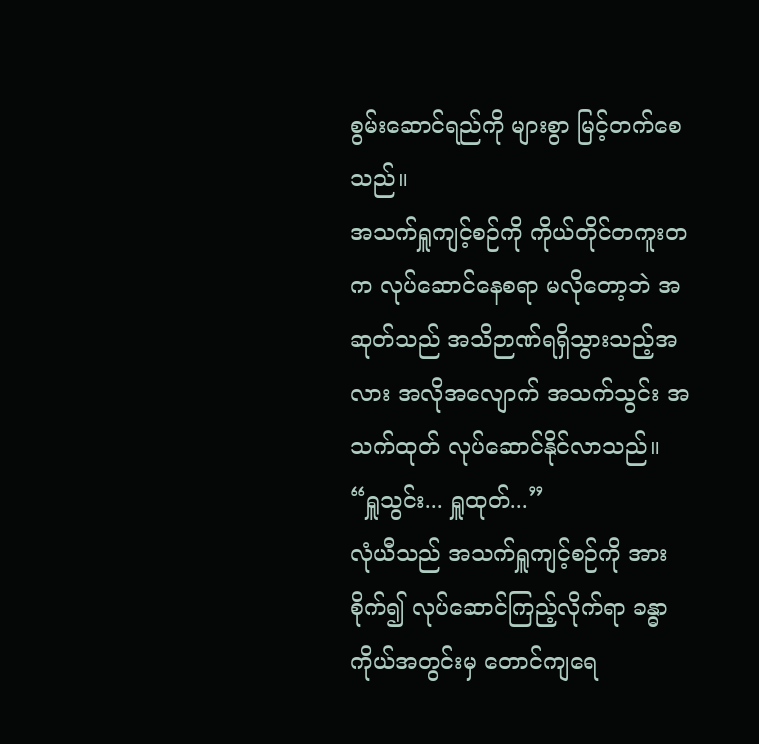စွမ်းဆောင်ရည်ကို များစွာ မြင့်တက်စေသည်။
အသက်ရှူကျင့်စဉ်ကို ကိုယ်တိုင်တကူးတက လုပ်ဆောင်နေစရာ မလိုတော့ဘဲ အဆုတ်သည် အသိဉာဏ်ရရှိသွားသည့်အလား အလိုအလျောက် အသက်သွင်း အသက်ထုတ် လုပ်ဆောင်နိုင်လာသည်။
“ရှူသွင်း... ရှူထုတ်...”
လုံယီသည် အသက်ရှူကျင့်စဉ်ကို အားစိုက်၍ လုပ်ဆောင်ကြည့်လိုက်ရာ ခန္ဓာကိုယ်အတွင်းမှ တောင်ကျရေ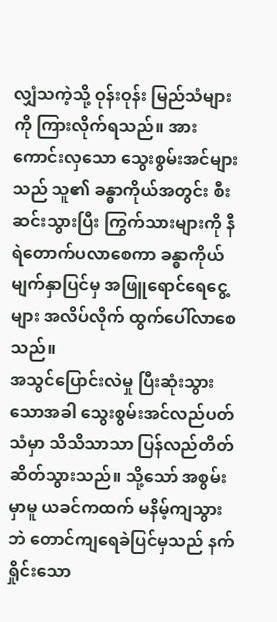လျှံသကဲ့သို့ ဝုန်းဝုန်း မြည်သံများကို ကြားလိုက်ရသည်။ အားကောင်းလှသော သွေးစွမ်းအင်များသည် သူ၏ ခန္ဓာကိုယ်အတွင်း စီးဆင်းသွားပြီး ကြွက်သားများကို နီရဲတောက်ပလာစေကာ ခန္ဓာကိုယ်မျက်နှာပြင်မှ အဖြူရောင်ရေငွေ့များ အလိပ်လိုက် ထွက်ပေါ်လာစေသည်။
အသွင်ပြောင်းလဲမှု ပြီးဆုံးသွားသောအခါ သွေးစွမ်းအင်လည်ပတ်သံမှာ သိသိသာသာ ပြန်လည်တိတ်ဆိတ်သွားသည်။ သို့သော် အစွမ်းမှာမူ ယခင်ကထက် မနိမ့်ကျသွားဘဲ တောင်ကျရေခဲပြင်မှသည် နက်ရှိုင်းသော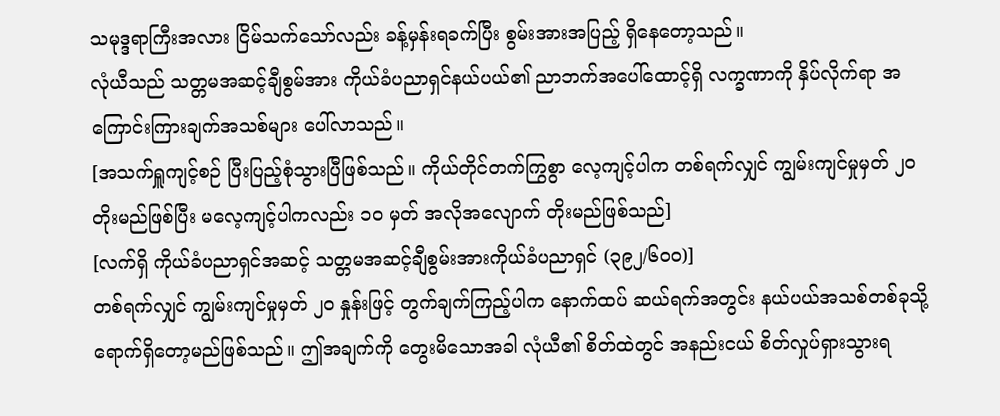သမုဒ္ဒရာကြီးအလား ငြိမ်သက်သော်လည်း ခန့်မှန်းရခက်ပြီး စွမ်းအားအပြည့် ရှိနေတော့သည်။
လုံယီသည် သတ္တမအဆင့်ချီစွမ်အား ကိုယ်ခံပညာရှင်နယ်ပယ်၏ ညာဘက်အပေါ်ထောင့်ရှိ လက္ခဏာကို နှိပ်လိုက်ရာ အကြောင်းကြားချက်အသစ်များ ပေါ်လာသည်။
[အသက်ရှူကျင့်စဉ် ပြီးပြည့်စုံသွားပြီဖြစ်သည်။ ကိုယ်တိုင်တက်ကြွစွာ လေ့ကျင့်ပါက တစ်ရက်လျှင် ကျွမ်းကျင်မှုမှတ် ၂၀ တိုးမည်ဖြစ်ပြီး မလေ့ကျင့်ပါကလည်း ၁၀ မှတ် အလိုအလျောက် တိုးမည်ဖြစ်သည်]
[လက်ရှိ ကိုယ်ခံပညာရှင်အဆင့် သတ္တမအဆင့်ချီစွမ်းအားကိုယ်ခံပညာရှင် (၃၉၂/၆၀၀)]
တစ်ရက်လျှင် ကျွမ်းကျင်မှုမှတ် ၂၀ နှုန်းဖြင့် တွက်ချက်ကြည့်ပါက နောက်ထပ် ဆယ်ရက်အတွင်း နယ်ပယ်အသစ်တစ်ခုသို့ ရောက်ရှိတော့မည်ဖြစ်သည်။ ဤအချက်ကို တွေးမိသောအခါ လုံယီ၏ စိတ်ထဲတွင် အနည်းငယ် စိတ်လှုပ်ရှားသွားရ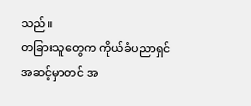သည်။
တခြားသူတွေက ကိုယ်ခံပညာရှင်အဆင့်မှာတင် အ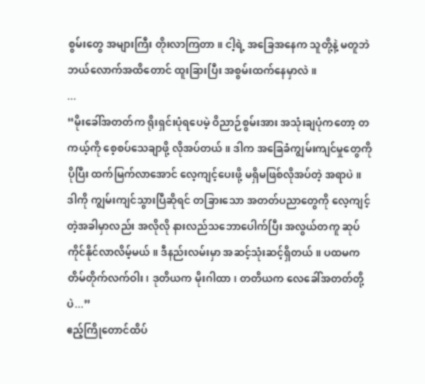စွမ်းတွေ အများကြီး တိုးလာကြတာ။ ငါ့ရဲ့ အခြေအနေက သူတို့နဲ့ မတူဘဲ ဘယ်လောက်အထိတောင် ထူးခြားပြီး အစွမ်းထက်နေမှာလဲ။
...
“မိုးခေါ်အတတ်က ရိုးရှင်းပုံရပေမဲ့ ဝိညာဉ်စွမ်းအား အသုံးချပုံကတော့ တကယ့်ကို စေ့စပ်သေချာဖို့ လိုအပ်တယ်။ ဒါက အခြေခံကျွမ်းကျင်မှုတွေကို ပိုပြီး ထက်မြက်လာအောင် လေ့ကျင့်ပေးဖို့ မရှိမဖြစ်လိုအပ်တဲ့ အရာပဲ။
ဒါကို ကျွမ်းကျင်သွားပြီဆိုရင် တခြားသော အတတ်ပညာတွေကို လေ့ကျင့်တဲ့အခါမှာလည်း အလိုလို နားလည်သဘောပေါက်ပြီး အလွယ်တကူ ဆုပ်ကိုင်နိုင်လာလိမ့်မယ်။ ဒီနည်းလမ်းမှာ အဆင့်သုံးဆင့်ရှိတယ်။ ပထမက တိမ်တိုက်လက်ဝါး၊ ဒုတိယက မိုးဂါထာ၊ တတိယက လေခေါ်အတတ်တို့ပဲ...”
ဧည့်ကြိုတောင်ထိပ်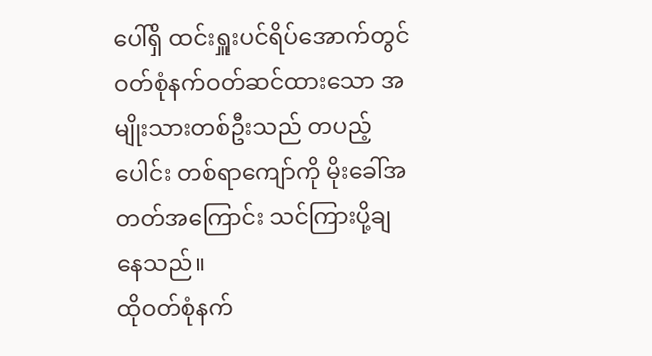ပေါ်ရှိ ထင်းရှူးပင်ရိပ်အောက်တွင် ဝတ်စုံနက်ဝတ်ဆင်ထားသော အမျိုးသားတစ်ဦးသည် တပည့်ပေါင်း တစ်ရာကျော်ကို မိုးခေါ်အတတ်အကြောင်း သင်ကြားပို့ချနေသည်။
ထိုဝတ်စုံနက်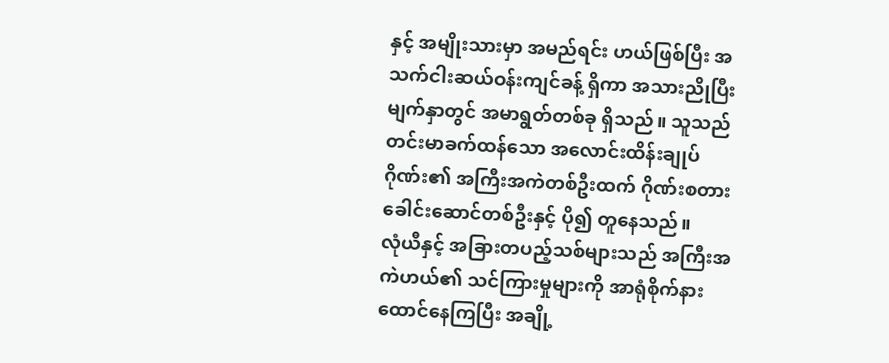နှင့် အမျိုးသားမှာ အမည်ရင်း ဟယ်ဖြစ်ပြီး အသက်ငါးဆယ်ဝန်းကျင်ခန့် ရှိကာ အသားညိုပြီး မျက်နှာတွင် အမာရွတ်တစ်ခု ရှိသည်။ သူသည် တင်းမာခက်ထန်သော အလောင်းထိန်းချုပ်ဂိုဏ်း၏ အကြီးအကဲတစ်ဦးထက် ဂိုဏ်းစတားခေါင်းဆောင်တစ်ဦးနှင့် ပို၍ တူနေသည်။
လုံယီနှင့် အခြားတပည့်သစ်များသည် အကြီးအကဲဟယ်၏ သင်ကြားမှုများကို အာရုံစိုက်နားထောင်နေကြပြီး အချို့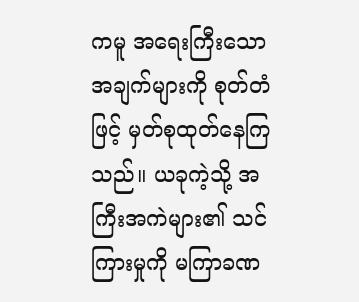ကမူ အရေးကြီးသောအချက်များကို စုတ်တံဖြင့် မှတ်စုထုတ်နေကြသည်။ ယခုကဲ့သို့ အကြီးအကဲများ၏ သင်ကြားမှုကို မကြာခဏ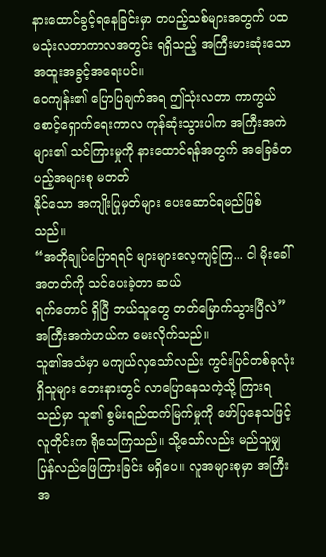နားထောင်ခွင့်ရနေခြင်းမှာ တပည့်သစ်များအတွက် ပထမသုံးလတာကာလအတွင်း ရရှိသည့် အကြီးမားဆုံးသော အထူးအခွင့်အရေးပင်။
ဝေကျန်း၏ ပြောပြချက်အရ ဤသုံးလတာ ကာကွယ်စောင့်ရှောက်ရေးကာလ ကုန်ဆုံးသွားပါက အကြီးအကဲများ၏ သင်ကြားမှုကို နားထောင်ရန်အတွက် အခြေခံတပည့်အများစု မတတ်
နိုင်သော အကျိုးပြုမှတ်များ ပေးဆောင်ရမည်ဖြစ်သည်။
“အတိုချုပ်ပြောရရင် များများလေ့ကျင့်ကြ... ငါ မိုးခေါ်အတတ်ကို သင်ပေးခဲ့တာ ဆယ်
ရက်တောင် ရှိပြီ ဘယ်သူတွေ တတ်မြောက်သွားပြီလဲ”
အကြီးအကဲဟယ်က မေးလိုက်သည်။
သူ၏အသံမှာ မကျယ်လှသော်လည်း ကွင်းပြင်တစ်ခုလုံးရှိသူများ ဘေးနားတွင် လာပြောနေသကဲ့သို့ ကြားရသည်မှာ သူ၏ စွမ်းရည်ထက်မြက်မှုကို ဖော်ပြနေသဖြင့် လူတိုင်းက ရိုသေကြသည်။ သို့သော်လည်း မည်သူမျှ ပြန်လည်ဖြေကြားခြင်း မရှိပေ။ လူအများစုမှာ အကြီးအ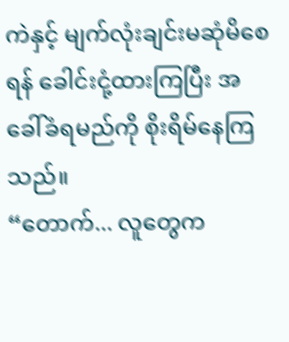ကဲနှင့် မျက်လုံးချင်းမဆုံမိစေရန် ခေါင်းငုံ့ထားကြပြီး အခေါ်ခံရမည်ကို စိုးရိမ်နေကြသည်။
“တောက်... လူတွေက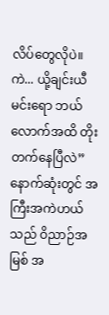လိပ်တွေလိုပဲ။ ကဲ... ယို့ချင်းယီ မင်းရော ဘယ်လောက်အထိ တိုးတက်နေပြီလဲ”
နောက်ဆုံးတွင် အကြီးအကဲဟယ်သည် ဝိညာဉ်အမြစ် အ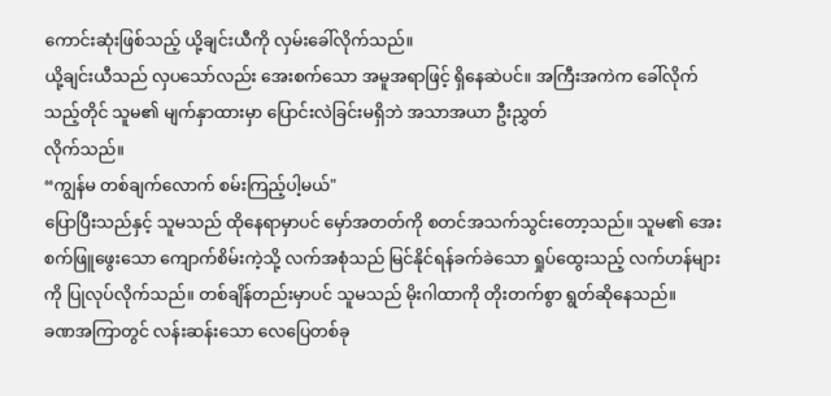ကောင်းဆုံးဖြစ်သည့် ယို့ချင်းယီကို လှမ်းခေါ်လိုက်သည်။
ယို့ချင်းယီသည် လှပသော်လည်း အေးစက်သော အမူအရာဖြင့် ရှိနေဆဲပင်။ အကြီးအကဲက ခေါ်လိုက်သည့်တိုင် သူမ၏ မျက်နှာထားမှာ ပြောင်းလဲခြင်းမရှိဘဲ အသာအယာ ဦးညွှတ်
လိုက်သည်။
“ကျွန်မ တစ်ချက်လောက် စမ်းကြည့်ပါ့မယ်"
ပြောပြီးသည်နှင့် သူမသည် ထိုနေရာမှာပင် မှော်အတတ်ကို စတင်အသက်သွင်းတော့သည်။ သူမ၏ အေးစက်ဖြူဖွေးသော ကျောက်စိမ်းကဲ့သို့ လက်အစုံသည် မြင်နိုင်ရန်ခက်ခဲသော ရှုပ်ထွေးသည့် လက်ဟန်များကို ပြုလုပ်လိုက်သည်။ တစ်ချိန်တည်းမှာပင် သူမသည် မိုးဂါထာကို တိုးတက်စွာ ရွတ်ဆိုနေသည်။
ခဏအကြာတွင် လန်းဆန်းသော လေပြေတစ်ခု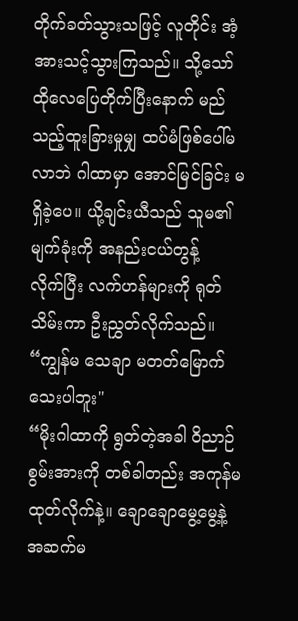တိုက်ခတ်သွားသဖြင့် လူတိုင်း အံ့အားသင့်သွားကြသည်။ သို့သော် ထိုလေပြေတိုက်ပြီးနောက် မည်သည့်ထူးခြားမှုမျှ ထပ်မံဖြစ်ပေါ်မလာဘဲ ဂါထာမှာ အောင်မြင်ခြင်း မရှိခဲ့ပေ။ ယို့ချင်းယီသည် သူမ၏ မျက်ခုံးကို အနည်းငယ်တွန့်
လိုက်ပြီး လက်ဟန်များကို ရုတ်သိမ်းကာ ဦးညွှတ်လိုက်သည်။
“ကျွန်မ သေချာ မတတ်မြောက်သေးပါဘူး"
“မိုးဂါထာကို ရွတ်တဲ့အခါ ဝိညာဉ်စွမ်းအားကို တစ်ခါတည်း အကုန်မထုတ်လိုက်နဲ့။ ချောချောမွေ့မွေ့နဲ့ အဆက်မ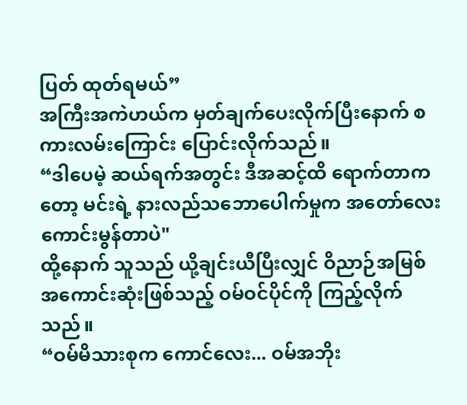ပြတ် ထုတ်ရမယ်”
အကြီးအကဲဟယ်က မှတ်ချက်ပေးလိုက်ပြီးနောက် စကားလမ်းကြောင်း ပြောင်းလိုက်သည်။
“ဒါပေမဲ့ ဆယ်ရက်အတွင်း ဒီအဆင့်ထိ ရောက်တာကတော့ မင်းရဲ့ နားလည်သဘောပေါက်မှုက အတော်လေး ကောင်းမွန်တာပဲ"
ထို့နောက် သူသည် ယို့ချင်းယီပြီးလျှင် ဝိညာဉ်အမြစ် အကောင်းဆုံးဖြစ်သည့် ဝမ်ဝင်ပိုင်ကို ကြည့်လိုက်သည်။
“ဝမ်မိသားစုက ကောင်လေး... ဝမ်အဘိုး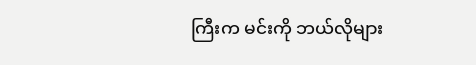ကြီးက မင်းကို ဘယ်လိုများ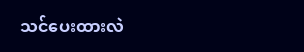သင်ပေးထားလဲ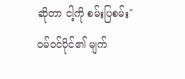ဆိုတာ ငါ့ကို စမ်းပြစမ်း"
ဝမ်ဝင်ပိုင်၏ မျက်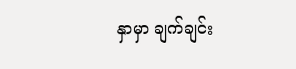နှာမှာ ချက်ချင်း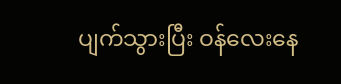ပျက်သွားပြီး ဝန်လေးနေ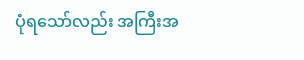ပုံရသော်လည်း အကြီးအ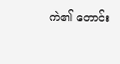ကဲ၏ တောင်း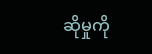ဆိုမှုကို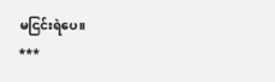မငြင်းရဲပေ။
***